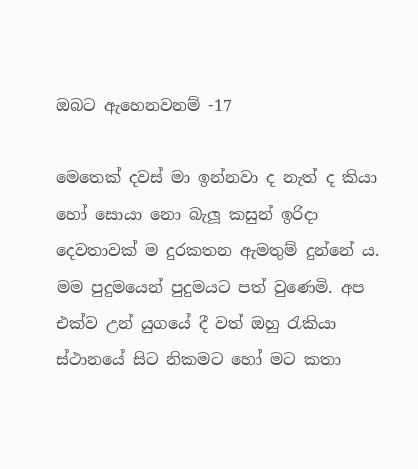ඔබට ඇහෙනවනම් -17

මෙතෙක් දවස් මා ඉන්නවා ද නැත් ද කියා හෝ සොයා නො බැලූ කසුන් ඉරිදා දෙවතාවක් ම දුරකතන ඇමතුම් දුන්නේ ය. මම පුදුමයෙන් පුදුමයට පත් වුණෙමි. අප එක්ව උන් යුගයේ දී වත් ඔහු රැකියා ස්ථානයේ සිට නිකමට හෝ මට කතා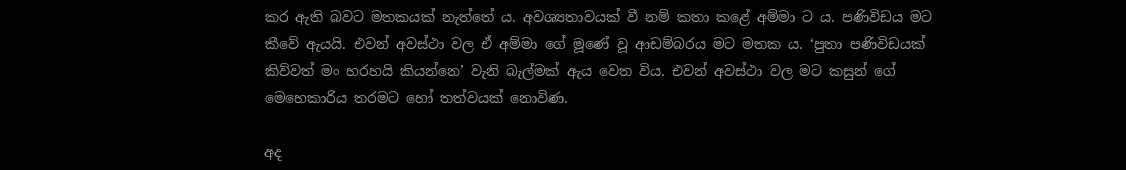කර ඇති බවට මතකයක් නැත්තේ ය. අවශ්‍යතාවයක් වී නම් කතා කළේ අම්මා ට ය. පණිවිඩය මට කීවේ ඇයයි. එවන් අවස්ථා වල ඒ අම්මා ගේ මූණේ වූ ආඩම්බරය මට මතක ය. ‘පුතා පණිවිඩයක් කිව්වත් මං හරහයි කියන්නෙ’ වැනි බැල්මක් ඇය වෙත විය. එවන් අවස්ථා වල මට කසුන් ගේ මෙහෙකාරිය තරමට හෝ තත්වයක් නොවිණ.

අද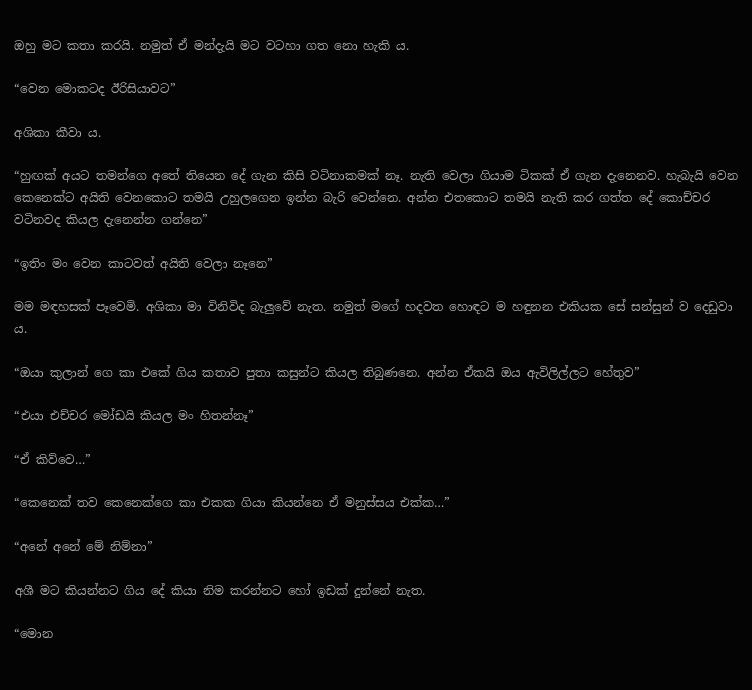ඔහු මට කතා කරයි. නමුත් ඒ මන්දැයි මට වටහා ගත නො හැකි ය.

“වෙන මොකටද ඊරිසියාවට”

අශිකා කීවා ය.

“හුඟක් අයට තමන්ගෙ අතේ තියෙන දේ ගැන කිසි වටිනාකමක් නෑ. නැති වෙලා ගියාම ටිකක් ඒ ගැන දැනෙනව. හැබැයි වෙන කෙනෙක්ට අයිති වෙනකොට තමයි උහුලගෙන ඉන්න බැරි වෙන්නෙ. අන්න එතකොට තමයි නැති කර ගත්ත දේ කොච්චර වටිනවද කියල දැනෙන්න ගන්නෙ”

“ඉතිං මං වෙන කාටවත් අයිති වෙලා නෑනෙ”

මම මඳහසක් පෑවෙමි. අශිකා මා විනිවිද බැලුවේ නැත. නමුත් මගේ හදවත හොඳට ම හඳුනන එකියක සේ සන්සුන් ව දෙඩුවා ය.

“ඔයා කුලාන් ගෙ කා එකේ ගිය කතාව පුතා කසුන්ට කියල තිබුණනෙ. අන්න ඒකයි ඔය ඇවිලිල්ලට හේතුව”

“එයා එච්චර මෝඩයි කියල මං හිතන්නෑ”

“ඒ කිව්වෙ…”

“කෙනෙක් තව කෙනෙක්ගෙ කා එකක ගියා කියන්නෙ ඒ මනුස්සය එක්ක…”

“අනේ අනේ මේ නිම්නා”

අශී මට කියන්නට ගිය දේ කියා නිම කරන්නට හෝ ඉඩක් දුන්නේ නැත.

“මොන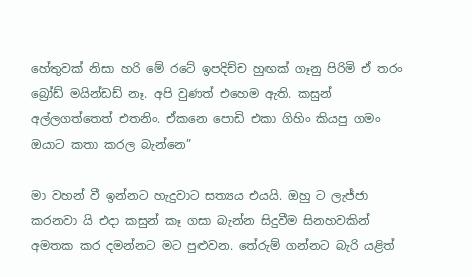හේතුවක් නිසා හරි මේ රටේ ඉපදිච්ච හුඟක් ගෑනු පිරිමි ඒ තරං බ්‍රෝඩ් මයින්ඩඩ් නෑ. අපි වුණත් එහෙම ඇති. කසුන් අල්ලගත්තෙත් එතනිං. ඒකනෙ පොඩි එකා ගිහිං කියපු ගමං ඔයාට කතා කරල බැන්නෙ”

මා වහන් වී ඉන්නට හැදුවාට සත්‍යය එයයි. ඔහු ට ලැජ්ජා කරනවා යි එදා කසුන් කෑ ගසා බැන්න සිදුවීම සිනහවකින් අමතක කර දමන්නට මට පුළුවන. තේරුම් ගන්නට බැරි යළිත්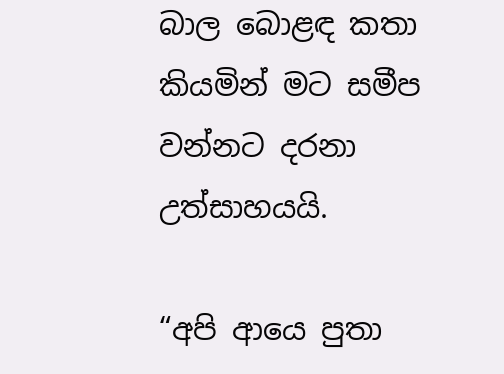බාල බොළඳ කතා කියමින් මට සමීප වන්නට දරනා උත්සාහයයි.

“අපි ආයෙ පුතා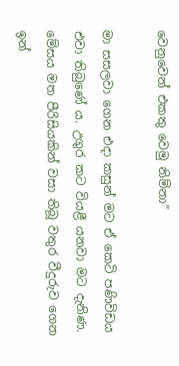වෙනුවෙන් එකතු වෙමු නිම්නා”

මා සසලවා ගෙන එදා කසුන් මට ඒ කෙටි පණිවිඩය එවා තිබුණේ ය. උගුර කට වියළී යනවා මට දැනිණ. මේසය මත පීරිසියකින් වසා තිබූ වතුර වීදුරුව ගෙන ඉන්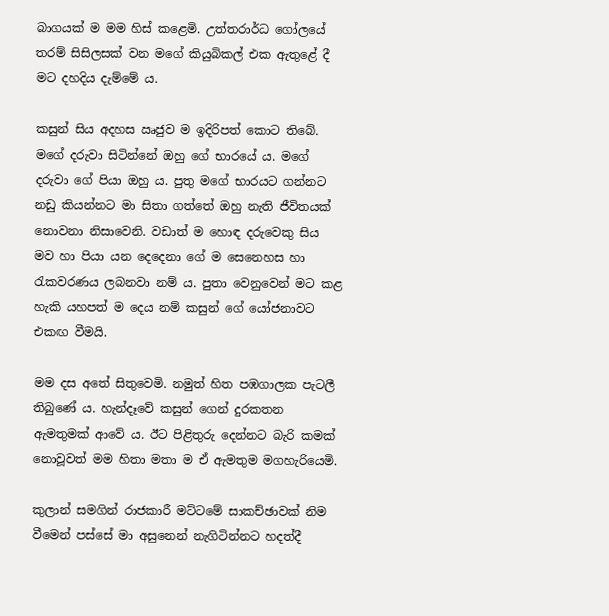බාගයක් ම මම හිස් කළෙමි. උත්තරාර්ධ ගෝලයේ තරම් සිසිලසක් වන මගේ කියුබිකල් එක ඇතුළේ දී මට දහදිය දැම්මේ ය.

කසුන් සිය අදහස ඍජුව ම ඉදිරිපත් කොට තිබේ. මගේ දරුවා සිටින්නේ ඔහු ගේ භාරයේ ය. මගේ දරුවා ගේ පියා ඔහු ය. පුතු මගේ භාරයට ගන්නට නඩු කියන්නට මා සිතා ගත්තේ ඔහු නැති ජීවිතයක් නොවනා නිසාවෙනි. වඩාත් ම හොඳ දරුවෙකු සිය මව හා පියා යන දෙදෙනා ගේ ම සෙනෙහස හා රැකවරණය ලබනවා නම් ය. පුතා වෙනුවෙන් මට කළ හැකි යහපත් ම දෙය නම් කසුන් ගේ යෝජනාවට එකඟ වීමයි.

මම දස අතේ සිතුවෙමි. නමුත් හිත පඹගාලක පැටලී තිබුණේ ය. හැන්දෑවේ කසුන් ගෙන් දුරකතන ඇමතුමක් ආවේ ය. ඊට පිළිතුරු දෙන්නට බැරි කමක් නොවූවත් මම හිතා මතා ම ඒ ඇමතුම මගහැරියෙමි.

කුලාන් සමගින් රාජකාරී මට්ටමේ සාකච්ඡාවක් නිම වීමෙන් පස්සේ මා අසුනෙන් නැගිටින්නට හදත්දී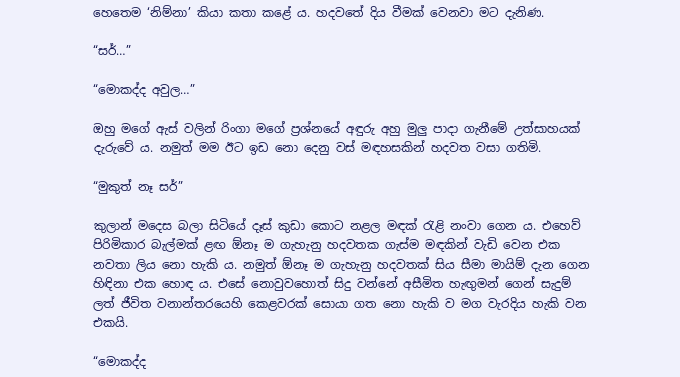හෙතෙම ‘නිම්නා’ කියා කතා කළේ ය. හදවතේ දිය වීමක් වෙනවා මට දැනිණ.

“සර්…”

“මොකද්ද අවුල…”

ඔහු මගේ ඇස් වලින් රිංගා මගේ ප්‍රශ්නයේ අඳුරු අහු මුලු පාදා ගැනීමේ උත්සාහයක් දැරුවේ ය. නමුත් මම ඊට ඉඩ නො දෙනු වස් මඳහසකින් හදවත වසා ගතිමි.

“මුකුත් නෑ සර්”

කුලාන් මදෙස බලා සිටියේ දෑස් කුඩා කොට නළල මඳක් රැළි නංවා ගෙන ය. එහෙව් පිරිමිකාර බැල්මක් ළඟ ඕනෑ ම ගැහැනු හදවතක ගැස්ම මඳකින් වැඩි වෙන එක නවතා ලිය නො හැකි ය. නමුත් ඕනෑ ම ගැහැනු හදවතක් සිය සීමා මායිම් දැන ගෙන හිඳිනා එක හොඳ ය. එසේ නොවුවහොත් සිදු වන්නේ අසීමිත හැඟුමන් ගෙන් සැදුම් ලත් ජීවිත වනාන්තරයෙහි කෙළවරක් සොයා ගත නො හැකි ව මග වැරදිය හැකි වන එකයි.

“මොකද්ද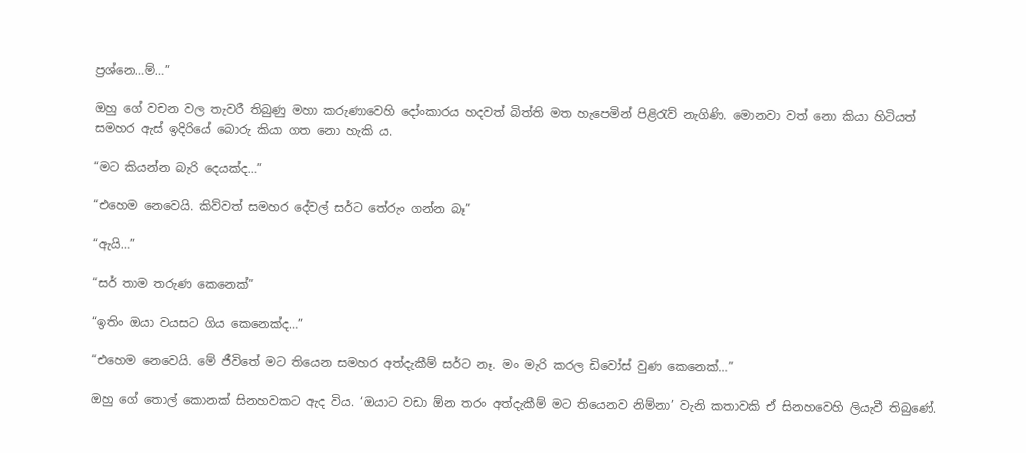ප්‍රශ්නෙ…ම්…”

ඔහු ගේ වචන වල තැවරී තිබුණු මහා කරුණාවෙහි දෝංකාරය හදවත් බිත්ති මත හැපෙමින් පිළිරැව් නැගිණි. මොනවා වත් නො කියා හිටියත් සමහර ඇස් ඉදිරියේ බොරු කියා ගත නො හැකි ය.

“මට කියන්න බැරි දෙයක්ද…”

“එහෙම නෙවෙයි. කිව්වත් සමහර දේවල් සර්ට තේරුං ගන්න බෑ”

“ඇයි…”

“සර් තාම තරුණ කෙනෙක්”

“ඉතිං ඔයා වයසට ගිය කෙනෙක්ද…”

“එහෙම නෙවෙයි. මේ ජීවිතේ මට තියෙන සමහර අත්දැකීම් සර්ට නෑ. මං මැරි කරල ඩිවෝස් වුණ කෙනෙක්…”

ඔහු ගේ තොල් කොනක් සිනහවකට ඇද විය. ‘ඔයාට වඩා ඕන තරං අත්දැකීම් මට තියෙනව නිම්නා’ වැනි කතාවකි ඒ සිනහවෙහි ලියැවී තිබුණේ.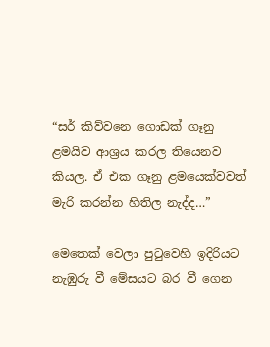“සර් කිව්වනෙ ගොඩක් ගෑනු ළමයිව ආශ්‍රය කරල තියෙනව කියල. ඒ එක ගෑනු ළමයෙක්වවත් මැරි කරන්න හිතිල නැද්ද…”

මෙතෙක් වෙලා පුටුවෙහි ඉදිරියට නැඹුරු වී මේසයට බර වී ගෙන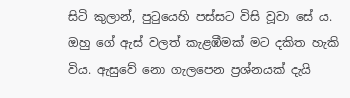සිටි කුලාන්, පුටුයෙහි පස්සට විසි වූවා සේ ය. ඔහු ගේ ඇස් වලත් කැළඹීමක් මට දකිත හැකි විය. ඇසුවේ නො ගැලපෙන ප්‍රශ්නයක් දැයි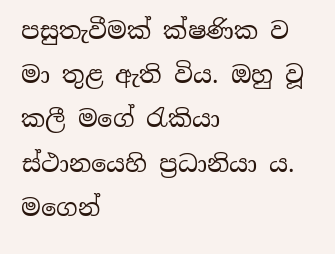පසුතැවීමක් ක්ෂණික ව මා තුළ ඇති විය. ඔහු වූ කලී මගේ රැකියා ස්ථානයෙහි ප්‍රධානියා ය. මගෙන්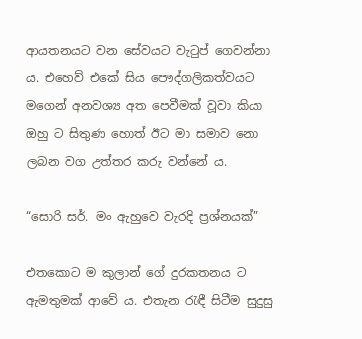ආයතනයට වන සේවයට වැටුප් ගෙවන්නා ය. එහෙව් එකේ සිය පෞද්ගලිකත්වයට මගෙන් අනවශ්‍ය අත පෙවීමක් වූවා කියා ඔහු ට සිතුණ හොත් ඊට මා සමාව නො ලබන වග උත්තර කරු වන්නේ ය.

“සොරි සර්. මං ඇහුවෙ වැරදි ප්‍රශ්නයක්”

එතකොට ම කුලාන් ගේ දුරකතනය ට ඇමතුමක් ආවේ ය. එතැන රැඳී සිටීම සුදුසු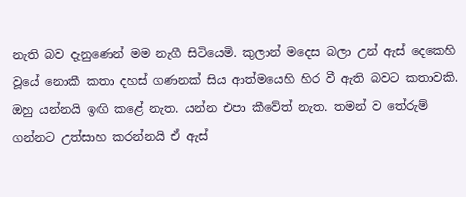නැති බව දැනුණෙන් මම නැගී සිටියෙමි. කුලාන් මදෙස බලා උන් ඇස් දෙකෙහි වූයේ නොකී කතා දහස් ගණනක් සිය ආත්මයෙහි හිර වී ඇති බවට කතාවකි. ඔහු යන්නයි ඉඟි කළේ නැත. යන්න එපා කීවේත් නැත. තමන් ව තේරුම් ගන්නට උත්සාහ කරන්නයි ඒ ඇස්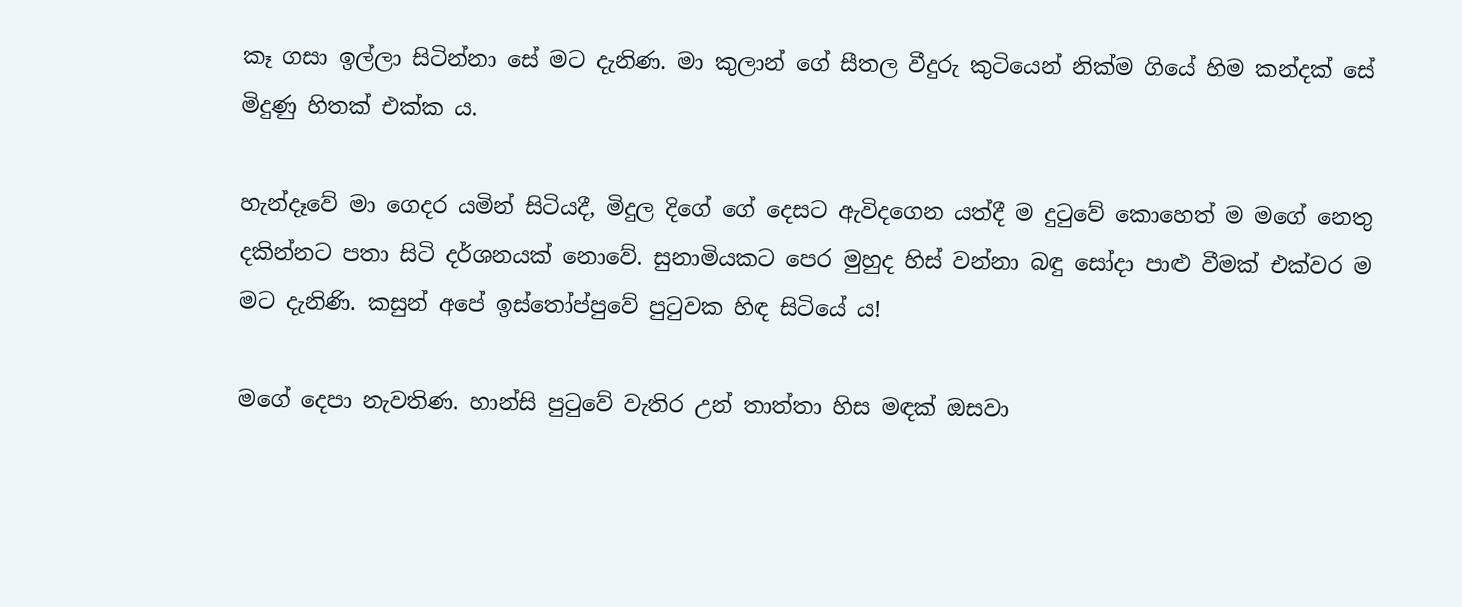කෑ ගසා ඉල්ලා සිටින්නා සේ මට දැනිණ. මා කුලාන් ගේ සීතල වීදුරු කුටියෙන් නික්ම ගියේ හිම කන්දක් සේ මිදුණු හිතක් එක්ක ය.

හැන්දෑවේ මා ගෙදර යමින් සිටියදී, මිදුල දිගේ ගේ දෙසට ඇවිදගෙන යත්දී ම දුටුවේ කොහෙත් ම මගේ නෙතු දකින්නට පතා සිටි දර්ශනයක් නොවේ. සුනාමියකට පෙර මුහුද හිස් වන්නා බඳු සෝදා පාළු වීමක් එක්වර ම මට දැනිණි. කසුන් අපේ ඉස්තෝප්පුවේ පුටුවක හිඳ සිටියේ ය!

මගේ දෙපා නැවතිණ. හාන්සි පුටුවේ වැතිර උන් තාත්තා හිස මඳක් ඔසවා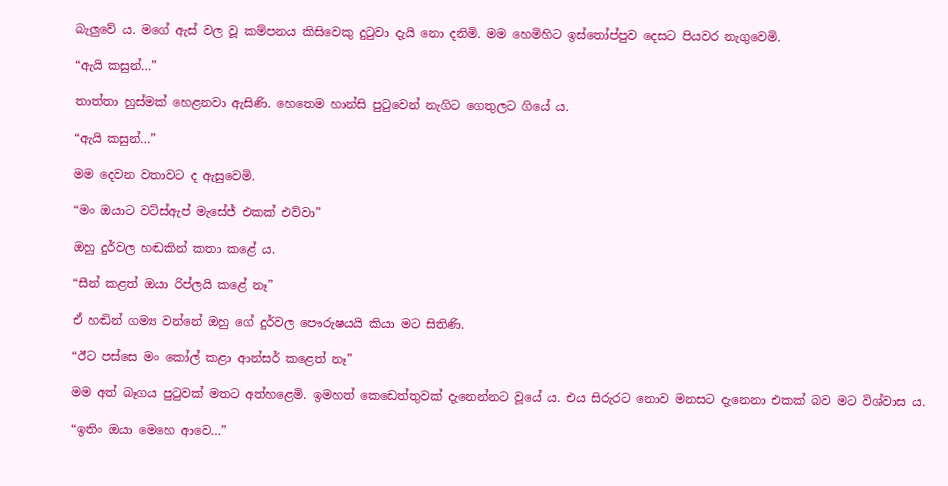බැලුවේ ය. මගේ ඇස් වල වූ කම්පනය කිසිවෙකු දුටුවා දැයි නො දනිමි. මම හෙමිහිට ඉස්තෝප්පුව දෙසට පියවර නැගුවෙමි.

“ඇයි කසුන්…”

තාත්තා හුස්මක් හෙළනවා ඇසිණි. හෙතෙම හාන්සි පුටුවෙන් නැගිට ගෙතුලට ගියේ ය.

“ඇයි කසුන්…”

මම දෙවන වතාවට ද ඇසුවෙමි.

“මං ඔයාට වට්ස්ඇප් මැසේජ් එකක් එව්වා”

ඔහු දුර්වල හඬකින් කතා කළේ ය.

“සීන් කළත් ඔයා රිප්ලයි කළේ නෑ”

ඒ හඬින් ගම්‍ය වන්නේ ඔහු ගේ දුර්වල පෞරුෂයයි කියා මට සිතිණි.

“ඊට පස්සෙ මං කෝල් කළා ආන්සර් කළෙත් නෑ”

මම අත් බෑගය පුටුවක් මතට අත්හළෙමි. ඉමහත් කෙඩෙත්තුවක් දැනෙන්නට වූයේ ය. එය සිරුරට නොව මනසට දැනෙනා එකක් බව මට විශ්වාස ය.

“ඉතිං ඔයා මෙහෙ ආවෙ…”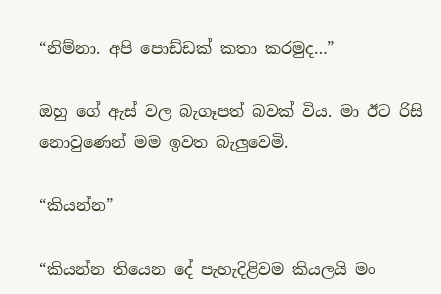“නිම්නා. අපි පොඩ්ඩක් කතා කරමුද…”

ඔහු ගේ ඇස් වල බැගෑපත් බවක් විය. මා ඊට රිසි නොවුණෙන් මම ඉවත බැලුවෙමි.

“කියන්න”

“කියන්න තියෙන දේ පැහැදිළිවම කියලයි මං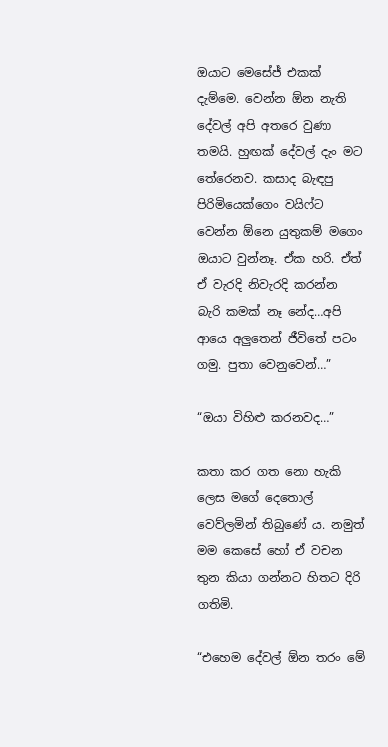ඔයාට මෙසේජ් එකක් දැම්මෙ. වෙන්න ඕන නැති දේවල් අපි අතරෙ වුණා තමයි. හුඟක් දේවල් දැං මට තේරෙනව. කසාද බැඳපු පිරිමියෙක්ගෙං වයිෆ්ට වෙන්න ඕනෙ යුතුකම් මගෙං ඔයාට වුන්නෑ. ඒක හරි. ඒත් ඒ වැරදි නිවැරදි කරන්න බැරි කමක් නෑ නේද…අපි ආයෙ අලුතෙන් ජීවිතේ පටං ගමු. පුතා වෙනුවෙන්…”

“ඔයා විහිළු කරනවද…”

කතා කර ගත නො හැකි ලෙස මගේ දෙතොල් වෙව්ලමින් තිබුණේ ය. නමුත් මම කෙසේ හෝ ඒ වචන තුන කියා ගන්නට හිතට දිරි ගතිමි.

“එහෙම දේවල් ඕන තරං මේ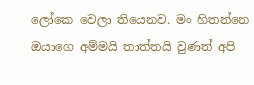ලෝකෙ වෙලා තියෙනව. මං හිතන්නෙ ඔයාගෙ අම්මයි තාත්තයි වුණත් අපි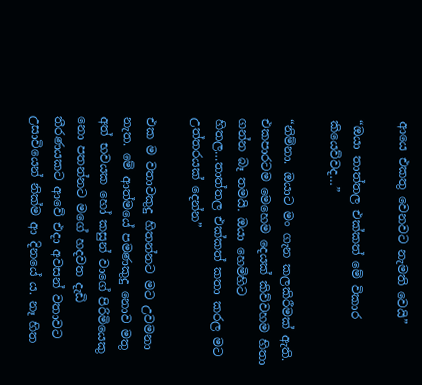ආයෙ එකතු වෙනවට නැමති වෙයි”

“ඔයා තාත්තල එක්කත් මේ විකාර කියෙව්වද…”

“නිම්නා. ඔයාට මං ගැන කලකිරීමක් ඇති. එකපාරටම මෙහෙම දෙයක් කිව්වහම හිතා ගන්න බෑ තමයි. ඔයා හෙමිහිට හිතල…තාත්තල එක්කත් කතා කරල මට උත්තරයක් දෙන්න”

එක ම වතාවකුදු හිතන්නට මට උවමනා නැත. මේ ආත්මයේ පමණකුදු නොව මතු අත් භවයක හෝ කසුන් වාගේ පිරිමියෙකු නො පතන්නට මගේ හදවත දැඩි තීරණයකට ආවේ එදා අවසන් වතාවට උසාවියෙන් නික්ම ආ දිනයේ ය. නෑ හිත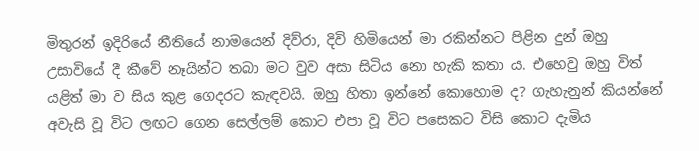මිතුරන් ඉදිරියේ නීතියේ නාමයෙන් දිව්රා, දිවි හිමියෙන් මා රකින්නට පිළින දුන් ඔහු උසාවියේ දී කීවේ නෑයින්ට තබා මට වුව අසා සිටිය නො හැකි කතා ය. එහෙවු ඔහු විත් යළිත් මා ව සිය කුළ ගෙදරට කැඳවයි. ඔහු හිතා ඉන්නේ කොහොම ද? ගැහැනුන් කියන්නේ අවැසි වූ විට ලඟට ගෙන සෙල්ලම් කොට එපා වූ විට පසෙකට විසි කොට දැමිය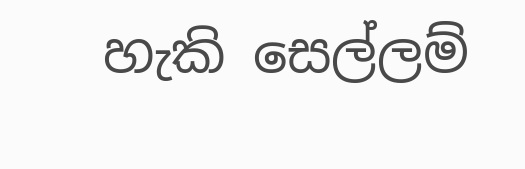හැකි සෙල්ලම්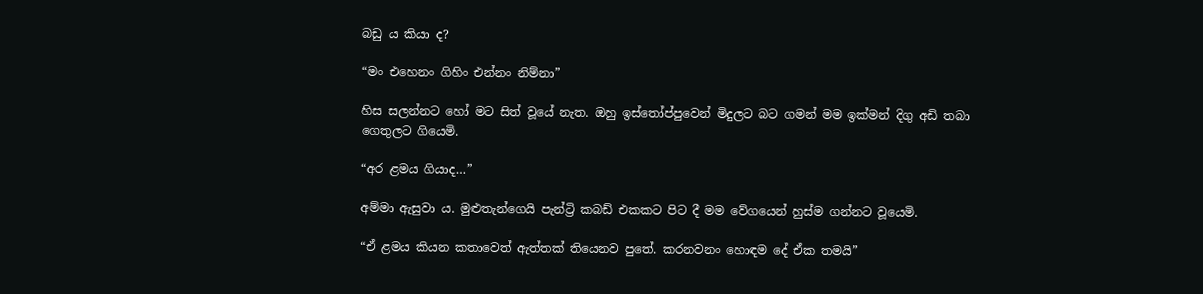බඩු ය කියා ද?

“මං එහෙනං ගිහිං එන්නං නිම්නා”

හිස සලන්නට හෝ මට සිත් වූයේ නැත. ඔහු ඉස්තෝප්පුවෙන් මිදුලට බට ගමන් මම ඉක්මන් දිගු අඩි තබා ගෙතුලට ගියෙමි.

“අර ළමය ගියාද…”

අම්මා ඇසුවා ය. මුළුතැන්ගෙයි පැන්ට්‍රි කබඩ් එකකට පිට දී මම වේගයෙන් හුස්ම ගන්නට වූයෙමි.

“ඒ ළමය කියන කතාවෙත් ඇත්තක් තියෙනව පුතේ. කරනවනං හොඳම දේ ඒක තමයි”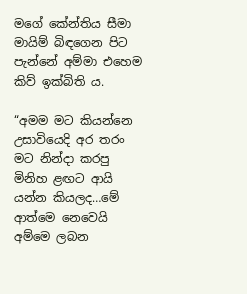මගේ කේන්තිය සීමා මායිම් බිඳගෙන පිට පැන්නේ අම්මා එහෙම කිව් ඉක්බිති ය.

“අමම මට කියන්නෙ උසාවියෙදි අර තරං මට නින්දා කරපු මිනිහ ළඟට ආයි යන්න කියලද…මේ ආත්මෙ නෙවෙයි අම්මෙ ලබන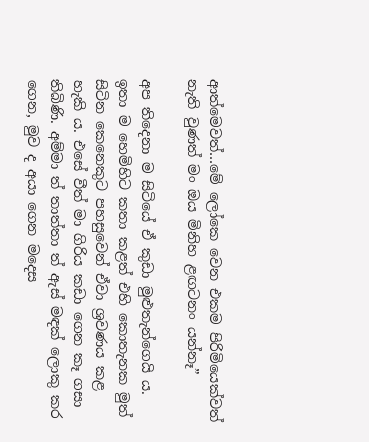ආත්මෙවත්…මේ ලෝකෙ වෙන එකම පිරිමියෙක්වත් නැති වුණත් මං ඔය මිනිහ ළඟටනං යන්නෑ”

අප තිදෙනා ම සිටියේ ඒ කුඩා මුළුතැන්ගෙයි ය. ඉතා ම හෙමිහිට කතා කළත් එහි කොතැනක මුත් සිටින කෙනෙකුට පහසුවෙන් ඒවා ශ්‍රවණය කළ හැකි ය. එසේ වීත් මා ගිරිය කඩා ගෙන කෑ ගසා තිබිණි. අම්මා ත් තාත්තා ත් ඇස් මඳක් ලොකු කර ගෙන, මුව ද අයා ගෙන මදෙස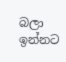බලා ඉන්නට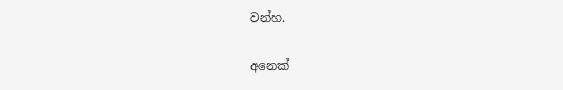වන්හ.

අනෙක්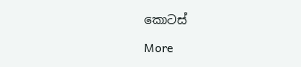කොටස්

More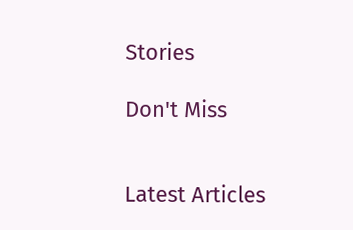Stories

Don't Miss


Latest Articles